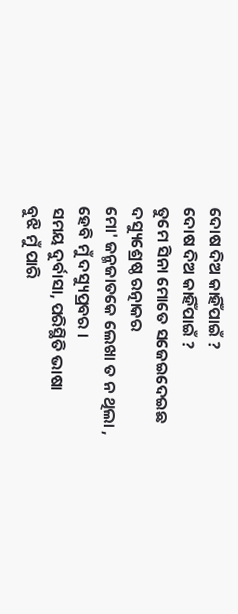ଦୋଷ ଦିଅ କାହିଁପାଇଁ ?
ଦୋଷ ଦିଅ କାହିଁପାଇଁ ?
ତୁମେ ସିନା ମୋତେ ସଜେଇଦେଇଛ
ଦସ୍ୟୁଶ୍ରେଷ୍ଠ ରତ୍ନାକର
ମୋ' ଜନ୍ମଜାତକେ ଲେଖା ତ ନ ଥିଲା ,
ହେବି ମୁଁ ଦସ୍ୟୁପ୍ରବର ।
ସମୟ ଦୁର୍ବାସା, ପରିସ୍ଥିତି ଭାଷା
ବୁଝି ମୁଁ ପାରି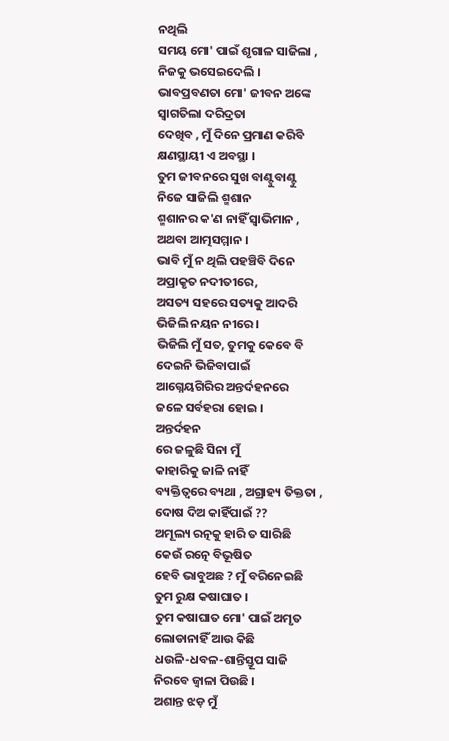ନଥିଲି
ସମୟ ମୋ' ପାଇଁ ଶୃଗାଳ ସାଜିଲା ,
ନିଜକୁ ଭସେଇଦେଲି ।
ଭାବପ୍ରବଣତା ମୋ' ଜୀବନ ଅଙ୍କେ
ସ୍ୱାଗତିଲା ଦରିଦ୍ରତା
ଦେଖିବ , ମୁଁ ଦିନେ ପ୍ରମାଣ କରିବି
କ୍ଷଣସ୍ଥାୟୀ ଏ ଅବସ୍ଥା ।
ତୁମ ଜୀବନରେ ସୁଖ ବାଣ୍ଟୁବାଣ୍ଟୁ
ନିଜେ ସାଜିଲି ଶ୍ମଶାନ
ଶ୍ମଶାନର କ'ଣ ନାହିଁ ସ୍ୱାଭିମାନ ,
ଅଥବା ଆତ୍ମସମ୍ମାନ ।
ଭାବି ମୁଁ ନ ଥିଲି ପହଞ୍ଚିବି ଦିନେ
ଅପ୍ରାକୃତ ନଦୀତୀରେ,
ଅସତ୍ୟ ସହରେ ସତ୍ୟକୁ ଆଦରି
ଭିଜିଲି ନୟନ ନୀରେ ।
ଭିଜିଲି ମୁଁ ସତ, ତୁମକୁ କେବେ ବି
ଦେଇନି ଭିଜିବାପାଇଁ
ଆଗ୍ନେୟଗିରିର ଅନ୍ତର୍ଦହନରେ
ଜଳେ ସର୍ବହରା ହୋଇ ।
ଅନ୍ତର୍ଦହନ
ରେ ଜଳୁଛି ସିନା ମୁଁ
କାହାରିକୁ ଜାଳି ନାହିଁ
ବ୍ୟକ୍ତିତ୍ୱରେ ବ୍ୟଥା , ଅଗ୍ରାହ୍ୟ ତିକ୍ତତା ,
ଦୋଷ ଦିଅ କାହିଁପାଇଁ ??
ଅମୂଲ୍ୟ ରତ୍ନକୁ ହାରି ତ ସାରିଛି
କେଉଁ ରତ୍ନେ ବିଭୂଷିତ
ହେବି ଭାବୁଅଛ ? ମୁଁ ବରିନେଇଛି
ତୁମ ରୁକ୍ଷ କଷାଘାତ ।
ତୁମ କଷାଘାତ ମୋ' ପାଇଁ ଅମୃତ
ଲୋଡାନାହିଁ ଆଉ କିଛି
ଧଉଳି-ଧବଳ-ଶାନ୍ତିସ୍ତୂପ ସାଜି
ନିରବେ ଜ୍ୱାଳା ପିଉଛି ।
ଅଶାନ୍ତ ଝଡ଼ ମୁଁ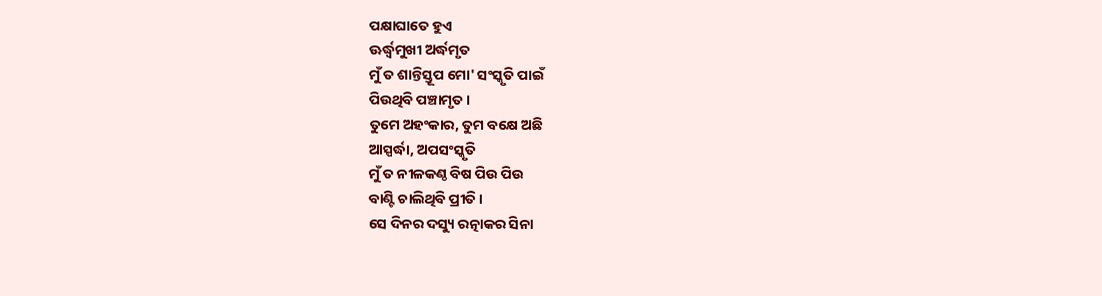ପକ୍ଷାଘାତେ ହୁଏ
ଊର୍ଦ୍ଧ୍ଵମୁଖୀ ଅର୍ଦ୍ଧମୃତ
ମୁଁ ତ ଶାନ୍ତିସ୍ତୂପ ମୋ' ସଂସ୍କୃତି ପାଇଁ
ପିଉଥିବି ପଞ୍ଚାମୃତ ।
ତୁମେ ଅହଂକାର, ତୁମ ବକ୍ଷେ ଅଛି
ଆସ୍ପର୍ଦ୍ଧା, ଅପସଂସ୍କୃତି
ମୁଁ ତ ନୀଳକଣ୍ଠ ବିଷ ପିଉ ପିଉ
ବାଣ୍ଟି ଚାଲିଥିବି ପ୍ରୀତି ।
ସେ ଦିନର ଦସ୍ୟୁ ରତ୍ନାକର ସିନା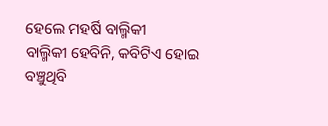ହେଲେ ମହର୍ଷି ବାଲ୍ମିକୀ
ବାଲ୍ମିକୀ ହେବିନି, କବିଟିଏ ହୋଇ
ବଞ୍ଚୁଥିବି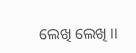ଲେଖି ଲେଖି ।।